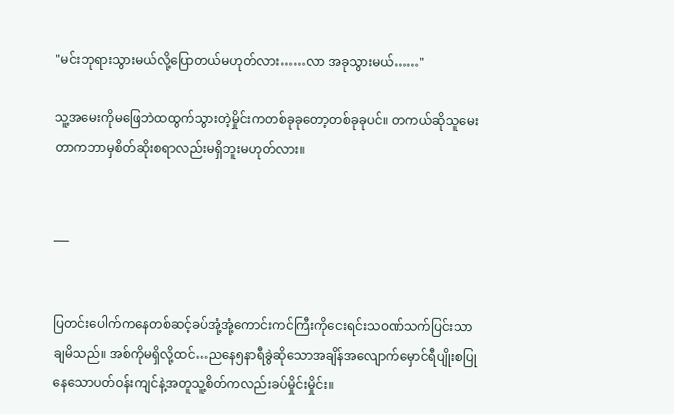"မင်းဘုရားသွားမယ်လို့ပြောတယ်မဟုတ်လား……လာ အခုသွားမယ်……"

သူ့အမေးကိုမဖြေဘဲထထွက်သွားတဲ့မှိုင်းကတစ်ခုခုတော့တစ်ခုခုပင်။ တကယ်ဆိုသူမေးတာကဘာမှစိတ်ဆိုးစရာလည်းမရှိဘူးမဟုတ်လား။


___


ပြတင်းပေါက်ကနေတစ်ဆင့်ခပ်အုံ့အုံ့ကောင်းကင်ကြီးကိုငေးရင်းသဝဏ်သက်ပြင်းသာချမိသည်။ အစ်ကိုမရှိလို့ထင်…ညနေ၅နာရီခွဲဆိုသောအချိန်အလျောက်မှောင်ရီပျိုးစပြုနေသောပတ်ဝန်းကျင်နဲ့အတူသူ့စိတ်ကလည်းခပ်မှိုင်းမှိုင်း။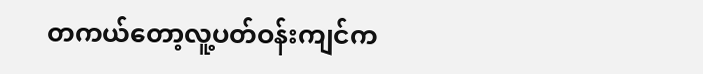တကယ်တော့လူ့ပတ်ဝန်းကျင်က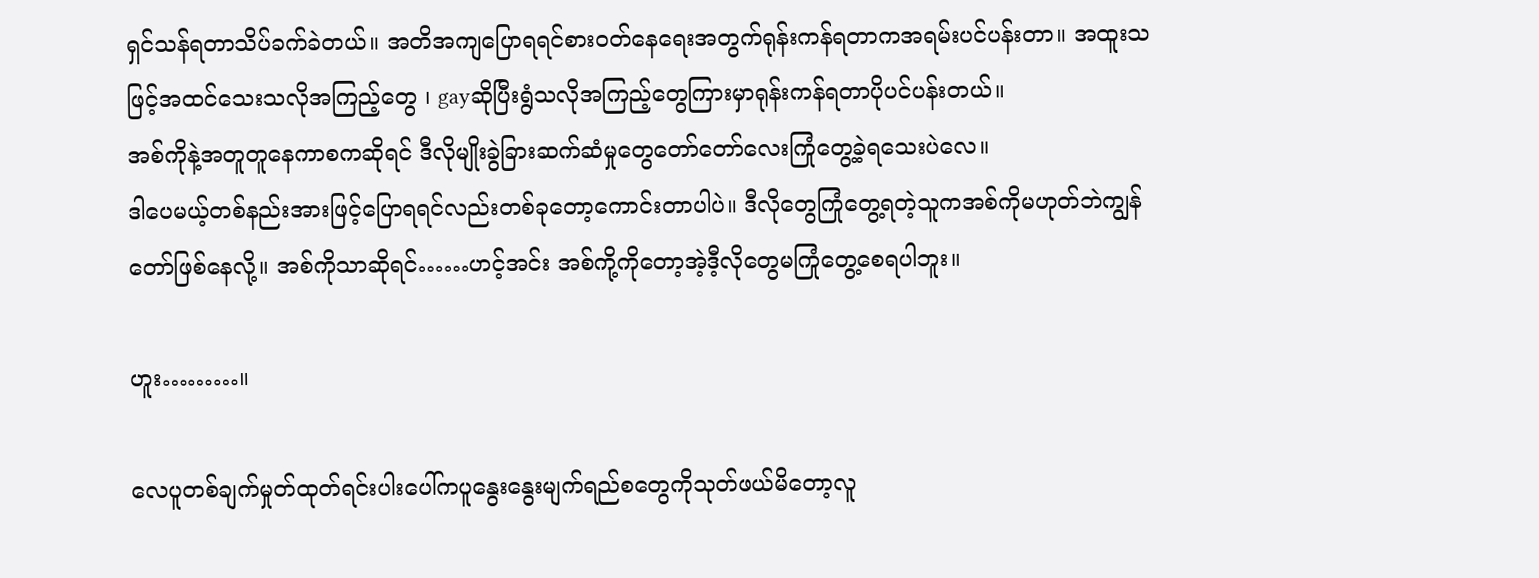ရှင်သန်ရတာသိပ်ခက်ခဲတယ်။ အတိအကျပြောရရင်စားဝတ်နေရေးအတွက်ရုန်းကန်ရတာကအရမ်းပင်ပန်းတာ။ အထူးသဖြင့်အထင်သေးသလိုအကြည့်တွေ ၊ gayဆိုပြီးရွံသလိုအကြည့်တွေကြားမှာရုန်းကန်ရတာပိုပင်ပန်းတယ်။
အစ်ကိုနဲ့အတူတူနေကာစကဆိုရင် ဒီလိုမျိုးခွဲခြားဆက်ဆံမှုတွေတော်တော်လေးကြုံတွေ့ခဲ့ရသေးပဲလေ။
ဒါပေမယ့်တစ်နည်းအားဖြင့်ပြောရရင်လည်းတစ်ခုတော့ကောင်းတာပါပဲ။ ဒီလိုတွေကြုံတွေ့ရတဲ့သူကအစ်ကိုမဟုတ်ဘဲကျွန်တော်ဖြစ်နေလို့။ အစ်ကိုသာဆိုရင်……ဟင့်အင်း အစ်ကို့ကိုတော့အဲ့ဒီ့လိုတွေမကြုံတွေ့စေရပါဘူး။

ဟူး………။

လေပူတစ်ချက်မှုတ်ထုတ်ရင်းပါးပေါ်ကပူနွေးနွေးမျက်ရည်စတွေကိုသုတ်ဖယ်မိတော့လူ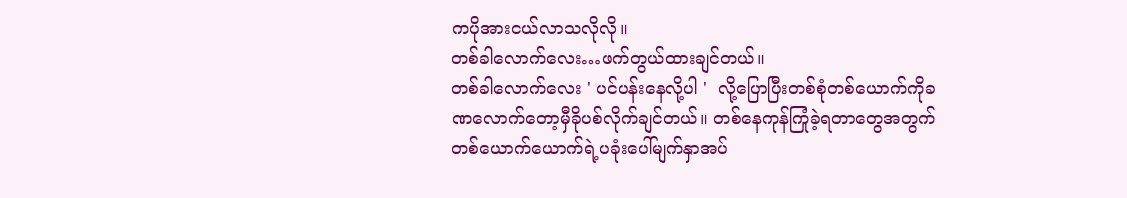ကပိုအားငယ်လာသလိုလို။
တစ်ခါလောက်လေး…ဖက်တွယ်ထားချင်တယ်။
တစ်ခါလောက်လေး ' ပင်ပန်းနေလို့ပါ '  လို့ပြောပြီးတစ်စုံတစ်ယောက်ကိုခဏလောက်တော့မှီခိုပစ်လိုက်ချင်တယ်။ တစ်နေကုန်ကြုံခဲ့ရတာတွေအတွက်တစ်ယောက်ယောက်ရဲ့ပခုံးပေါ်မျက်နှာအပ်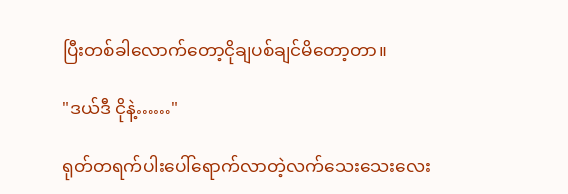ပြီးတစ်ခါလောက်တော့ငိုချပစ်ချင်မိတော့တာ။

"ဒယ်ဒီ ငိုနဲ့……"

ရုတ်တရက်ပါးပေါ်ရောက်လာတဲ့လက်သေးသေးလေး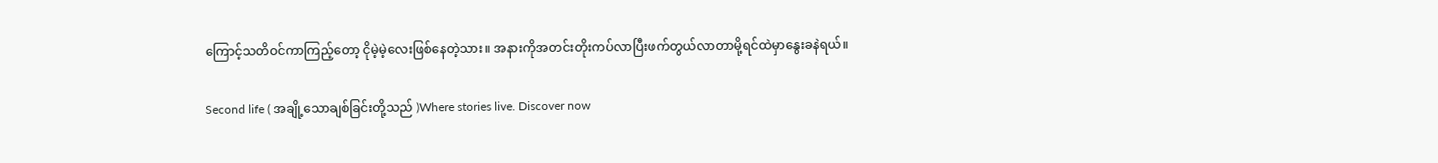ကြောင့်သတိဝင်ကာကြည့်တော့ ငိုမဲ့မဲ့လေးဖြစ်နေတဲ့သား။ အနားကိုအတင်းတိုးကပ်လာပြီးဖက်တွယ်လာတာမို့ရင်ထဲမှာနွေးခနဲရယ်။

Second life ( အချို့သောချစ်ခြင်းတို့သည် )Where stories live. Discover now